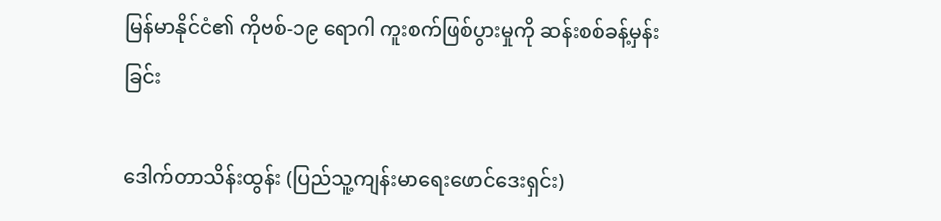မြန်မာနိုင်ငံ၏ ကိုဗစ်-၁၉ ရောဂါ ကူးစက်ဖြစ်ပွားမှုကို ဆန်းစစ်ခန့်မှန်းခြင်း

ဒေါက်တာသိန်းထွန်း (ပြည်သူ့ကျန်းမာရေးဖောင်ဒေးရှင်း)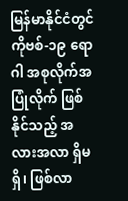မြန်မာနိုင်ငံတွင် ကိုဗစ်-၁၉ ရောဂါ အစုလိုက်အပြုံလိုက် ဖြစ်နိုင်သည့် အလားအလာ ရှိမရှိ၊ ဖြစ်လာ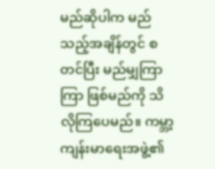မည်ဆိုပါက မည်သည့်အချိန်တွင် စတင်ပြီး မည်မျှကြာကြာ ဖြစ်မည်ကို သိလိုကြပေမည်။ ကမ္ဘာ့ကျန်းမာရေးအဖွဲ့၏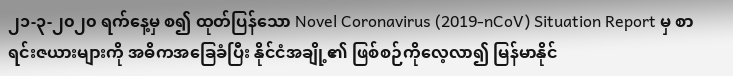၂၁-၃-၂၀၂၀ ရက်နေ့မှ စ၍ ထုတ်ပြန်သော Novel Coronavirus (2019-nCoV) Situation Report မှ စာရင်းဇယားများကို အဓိကအခြေခံပြီး နိုင်ငံအချို့၏ ဖြစ်စဉ်ကိုလေ့လာ၍ မြန်မာနိုင်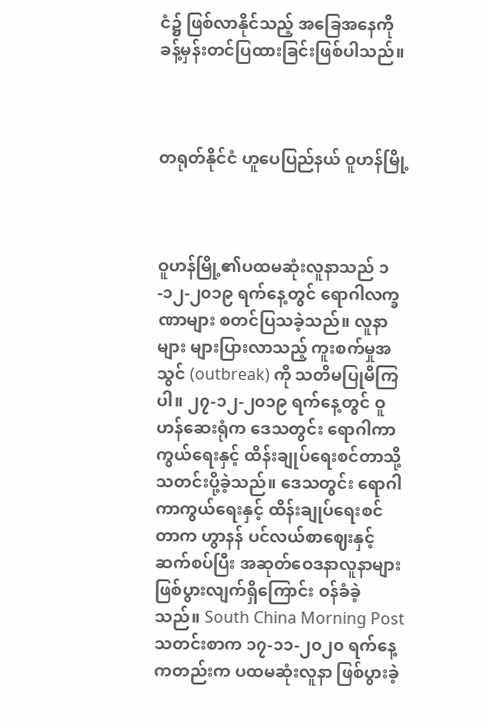ငံ၌ ဖြစ်လာနိုင်သည့် အခြေအနေကို ခန့်မှန်းတင်ပြထားခြင်းဖြစ်ပါသည်။



တရုတ်နိုင်ငံ ဟူပေပြည်နယ် ဝူဟန်မြို့



ဝူဟန်မြို့၏ပထမဆုံးလူနာသည် ၁-၁၂-၂၀၁၉ ရက်နေ့တွင် ရောဂါလက္ခဏာများ စတင်ပြသခဲ့သည်။ လူနာများ များပြားလာသည့် ကူးစက်မှုအသွင် (outbreak) ကို သတိမပြုမိကြပါ။ ၂၇-၁၂-၂၀၁၉ ရက်နေ့တွင် ဝူဟန်ဆေးရုံက ဒေသတွင်း ရောဂါကာကွယ်ရေးနှင့် ထိန်းချုပ်ရေးစင်တာသို့ သတင်းပို့ခဲ့သည်။ ဒေသတွင်း ရောဂါကာကွယ်ရေးနှင့် ထိန်းချုပ်ရေးစင်တာက ဟွာနန် ပင်လယ်စာဈေးနှင့် ဆက်စပ်ပြီး အဆုတ်ဝေဒနာလူနာများ ဖြစ်ပွားလျက်ရှိကြောင်း ဝန်ခံခဲ့သည်။ South China Morning Post သတင်းစာက ၁၇-၁၁-၂၀၂၀ ရက်နေ့ ကတည်းက ပထမဆုံးလူနာ ဖြစ်ပွားခဲ့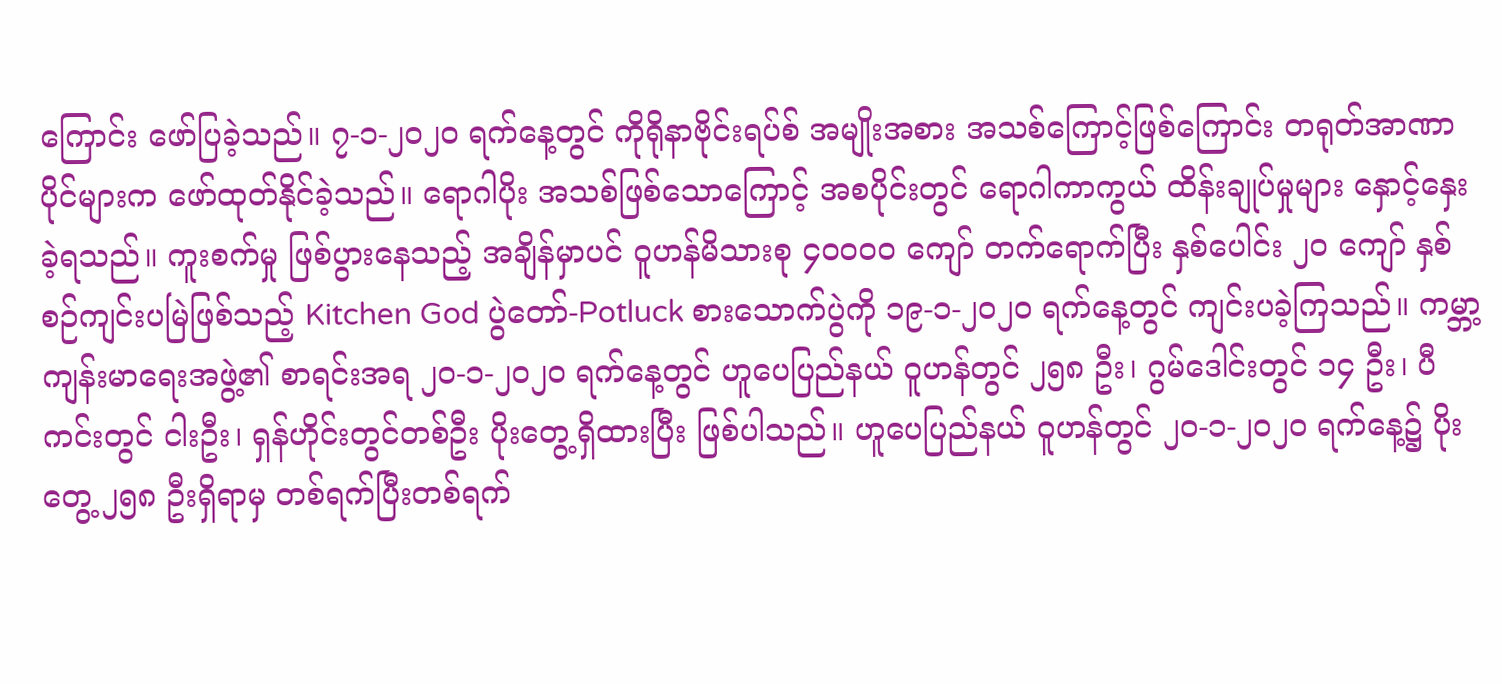ကြောင်း ဖော်ပြခဲ့သည်။ ၇-၁-၂၀၂၀ ရက်နေ့တွင် ကိုရိုနာဗိုင်းရပ်စ် အမျိုးအစား အသစ်ကြောင့်ဖြစ်ကြောင်း တရုတ်အာဏာပိုင်များက ဖော်ထုတ်နိုင်ခဲ့သည်။ ရောဂါပိုး အသစ်ဖြစ်သောကြောင့် အစပိုင်းတွင် ရောဂါကာကွယ် ထိန်းချုပ်မှုများ နှောင့်နှေးခဲ့ရသည်။ ကူးစက်မှု ဖြစ်ပွားနေသည့် အချိန်မှာပင် ဝူဟန်မိသားစု ၄၀၀၀၀ ကျော် တက်ရောက်ပြီး နှစ်ပေါင်း ၂၀ ကျော် နှစ်စဉ်ကျင်းပမြဲဖြစ်သည့် Kitchen God ပွဲတော်-Potluck စားသောက်ပွဲကို ၁၉-၁-၂၀၂၀ ရက်နေ့တွင် ကျင်းပခဲ့ကြသည်။ ကမ္ဘာ့ကျန်းမာရေးအဖွဲ့၏ စာရင်းအရ ၂၀-၁-၂၀၂၀ ရက်နေ့တွင် ဟူပေပြည်နယ် ဝူဟန်တွင် ၂၅၈ ဦး၊ ဂွမ်ဒေါင်းတွင် ၁၄ ဦး၊ ပီကင်းတွင် ငါးဦး၊ ရှန်ဟိုင်းတွင်တစ်ဦး ပိုးတွေ့ရှိထားပြီး ဖြစ်ပါသည်။ ဟူပေပြည်နယ် ဝူဟန်တွင် ၂၀-၁-၂၀၂၀ ရက်နေ့၌ ပိုးတွေ့ ၂၅၈ ဦးရှိရာမှ တစ်ရက်ပြီးတစ်ရက်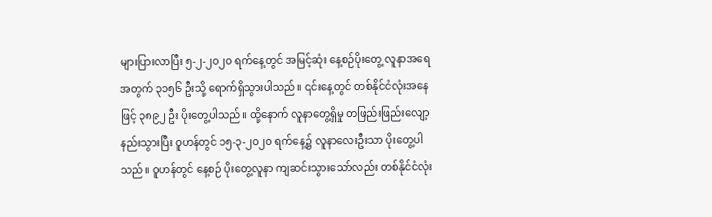များပြားလာပြီး ၅-၂-၂၀၂၀ ရက်နေ့တွင် အမြင့်ဆုံး နေ့စဉ်ပိုးတွေ့ လူနာအရေအတွက် ၃၁၅၆ ဦးသို့ ရောက်ရှိသွားပါသည်။ ၎င်းနေ့တွင် တစ်နိုင်ငံလုံးအနေဖြင့် ၃၈၉၂ ဦး ပိုးတွေ့ပါသည်။ ထို့နောက် လူနာတွေ့ရှိမှု တဖြည်းဖြည်းလျော့နည်းသွားပြီး ဝူဟန်တွင် ၁၅-၃-၂၀၂၀ ရက်နေ့၌ လူနာလေးဦးသာ ပိုးတွေ့ပါသည်။ ဝူဟန်တွင် နေ့စဉ် ပိုးတွေ့လူနာ ကျဆင်းသွားသော်လည်း တစ်နိုင်ငံလုံး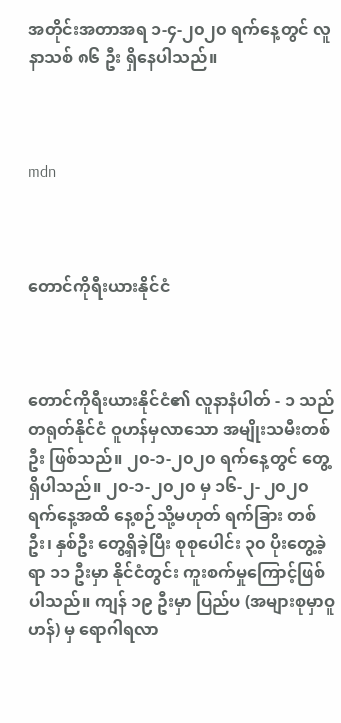အတိုင်းအတာအရ ၁-၄-၂၀၂၀ ရက်နေ့တွင် လူနာသစ် ၈၆ ဦး ရှိနေပါသည်။



mdn



တောင်ကိုရီးယားနိုင်ငံ



တောင်ကိုရီးယားနိုင်ငံ၏ လူနာနံပါတ် - ၁ သည် တရုတ်နိုင်ငံ ဝူဟန်မှလာသော အမျိုးသမီးတစ်ဦး ဖြစ်သည်။ ၂၀-၁-၂၀၂၀ ရက်နေ့တွင် တွေ့ရှိပါသည်။ ၂၀-၁-၂၀၂၀ မှ ၁၆-၂- ၂၀၂၀ ရက်နေ့အထိ နေ့စဉ်သို့မဟုတ် ရက်ခြား တစ်ဦး၊ နှစ်ဦး တွေ့ရှိခဲ့ပြီး စုစုပေါင်း ၃၀ ပိုးတွေ့ခဲ့ရာ ၁၁ ဦးမှာ နိုင်ငံတွင်း ကူးစက်မှုကြောင့်ဖြစ်ပါသည်။ ကျန် ၁၉ ဦးမှာ ပြည်ပ (အများစုမှာဝူဟန်) မှ ရောဂါရလာ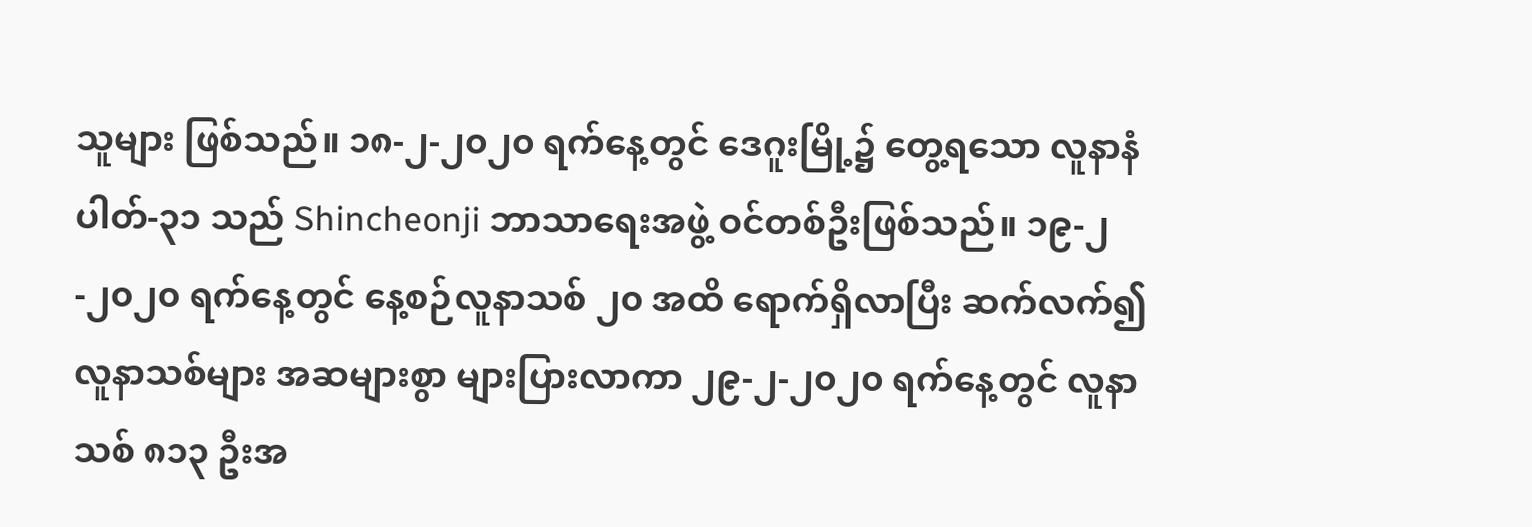သူများ ဖြစ်သည်။ ၁၈-၂-၂၀၂၀ ရက်နေ့တွင် ဒေဂူးမြို့၌ တွေ့ရသော လူနာနံပါတ်-၃၁ သည် Shincheonji ဘာသာရေးအဖွဲ့ ဝင်တစ်ဦးဖြစ်သည်။ ၁၉-၂-၂၀၂၀ ရက်နေ့တွင် နေ့စဉ်လူနာသစ် ၂၀ အထိ ရောက်ရှိလာပြီး ဆက်လက်၍ လူနာသစ်များ အဆများစွာ များပြားလာကာ ၂၉-၂-၂၀၂၀ ရက်နေ့တွင် လူနာသစ် ၈၁၃ ဦးအ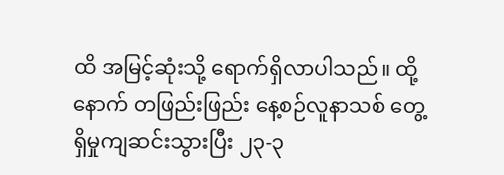ထိ အမြင့်ဆုံးသို့ ရောက်ရှိလာပါသည်။ ထို့နောက် တဖြည်းဖြည်း နေ့စဉ်လူနာသစ် တွေ့ရှိမှုကျဆင်းသွားပြီး ၂၃-၃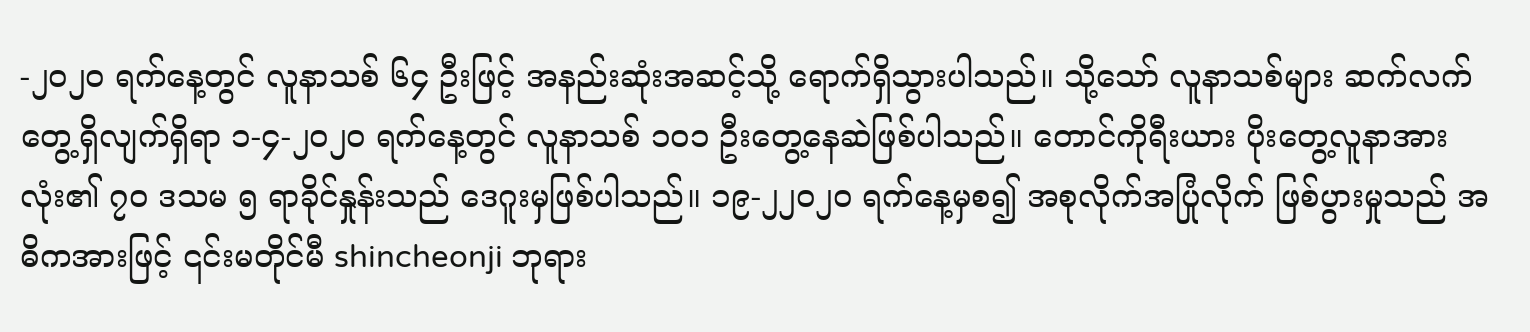-၂၀၂၀ ရက်နေ့တွင် လူနာသစ် ၆၄ ဦးဖြင့် အနည်းဆုံးအဆင့်သို့ ရောက်ရှိသွားပါသည်။ သို့သော် လူနာသစ်များ ဆက်လက်တွေ့ရှိလျက်ရှိရာ ၁-၄-၂၀၂၀ ရက်နေ့တွင် လူနာသစ် ၁၀၁ ဦးတွေ့နေဆဲဖြစ်ပါသည်။ တောင်ကိုရီးယား ပိုးတွေ့လူနာအားလုံး၏ ၇၀ ဒသမ ၅ ရာခိုင်နှုန်းသည် ဒေဂူးမှဖြစ်ပါသည်။ ၁၉-၂၂၀၂၀ ရက်နေ့မှစ၍ အစုလိုက်အပြုံလိုက် ဖြစ်ပွားမှုသည် အဓိကအားဖြင့် ၎င်းမတိုင်မီ shincheonji ဘုရား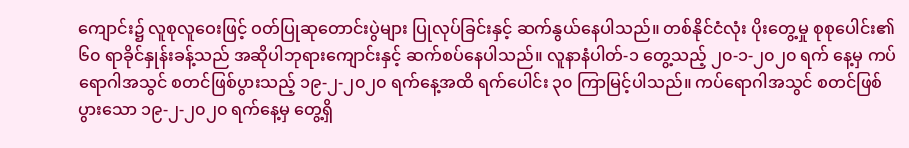ကျောင်း၌ လူစုလူဝေးဖြင့် ဝတ်ပြုဆုတောင်းပွဲများ ပြုလုပ်ခြင်းနှင့် ဆက်နွယ်နေပါသည်။ တစ်နိုင်ငံလုံး ပိုးတွေ့မှု စုစုပေါင်း၏ ၆၀ ရာခိုင်နှုန်းခန့်သည် အဆိုပါဘုရားကျောင်းနှင့် ဆက်စပ်နေပါသည်။ လူနာနံပါတ်-၁ တွေ့သည့် ၂၀-၁-၂၀၂၀ ရက် နေ့မှ ကပ်ရောဂါအသွင် စတင်ဖြစ်ပွားသည့် ၁၉-၂-၂၀၂၀ ရက်နေ့အထိ ရက်ပေါင်း ၃၀ ကြာမြင့်ပါသည်။ ကပ်ရောဂါအသွင် စတင်ဖြစ်ပွားသော ၁၉-၂-၂၀၂၀ ရက်နေ့မှ တွေ့ရှိ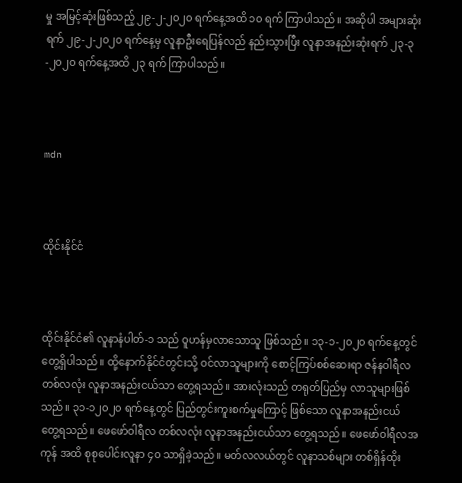မှု အမြင့်ဆုံးဖြစ်သည့် ၂၉-၂-၂၀၂၀ ရက်နေ့အထိ ၁၀ ရက် ကြာပါသည်။ အဆိုပါ အများဆုံးရက် ၂၉-၂-၂၀၂၀ ရက်နေ့မှ လူနာဦးရေပြန်လည် နည်းသွားပြီး လူနာအနည်းဆုံးရက် ၂၃-၃-၂၀၂၀ ရက်နေ့အထိ ၂၃ ရက် ကြာပါသည်။



mdn



ထိုင်းနိုင်ငံ



ထိုင်းနိုင်ငံ၏ လူနာနံပါတ်-၁ သည် ဝူဟန်မှလာသောသူ ဖြစ်သည်။ ၁၃-၁-၂၀၂၀ ရက်နေ့တွင် တွေ့ရှိပါသည်။ ထို့နောက်နိုင်ငံတွင်းသို့ ဝင်လာသူများကို စောင့်ကြပ်စစ်ဆေးရာ ဇန်နဝါရီလ တစ်လလုံး လူနာအနည်းငယ်သာ တွေ့ရသည်။ အားလုံးသည် တရုတ်ပြည်မှ လာသူများဖြစ်သည်။ ၃၁-၁၂၀၂၀ ရက်နေ့တွင် ပြည်တွင်းကူးစက်မှုကြောင့် ဖြစ်သော လူနာအနည်းငယ် တွေ့ရသည်။ ဖေဖော်ဝါရီလ တစ်လလုံး လူနာအနည်းငယ်သာ တွေ့ရသည်။ ဖေဖော်ဝါရီလအကုန် အထိ စုစုပေါင်းလူနာ ၄၀ သာရှိခဲ့သည်။ မတ်လလယ်တွင် လူနာသစ်များ တစ်ရှိန်ထိုး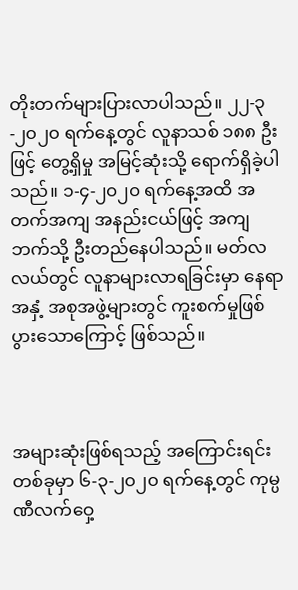တိုးတက်များပြားလာပါသည်။ ၂၂-၃-၂၀၂၀ ရက်နေ့တွင် လူနာသစ် ၁၈၈ ဦးဖြင့် တွေ့ရှိမှု အမြင့်ဆုံးသို့ ရောက်ရှိခဲ့ပါသည်။ ၁-၄-၂၀၂၀ ရက်နေ့အထိ အတက်အကျ အနည်းငယ်ဖြင့် အကျဘက်သို့ ဦးတည်နေပါသည်။ မတ်လလယ်တွင် လူနာများလာရခြင်းမှာ နေရာအနှံ့ အစုအဖွဲ့များတွင် ကူးစက်မှုဖြစ်ပွားသောကြောင့် ဖြစ်သည်။



အများဆုံးဖြစ်ရသည့် အကြောင်းရင်းတစ်ခုမှာ ၆-၃-၂၀၂၀ ရက်နေ့တွင် ကုမ္ပဏီလက်ဝှေ့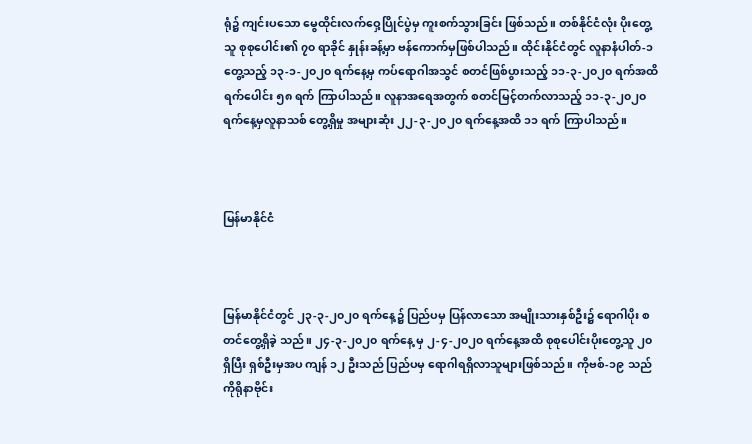ရုံ၌ ကျင်းပသော မွေထိုင်းလက်ဝှေ့ပြိုင်ပွဲမှ ကူးစက်သွားခြင်း ဖြစ်သည်။ တစ်နိုင်ငံလုံး ပိုးတွေ့သူ စုစုပေါင်း၏ ၇၀ ရာခိုင် နှုန်းခန့်မှာ ဗန်ကောက်မှဖြစ်ပါသည်။ ထိုင်းနိုင်ငံတွင် လူနာနံပါတ်-၁ တွေ့သည့် ၁၃-၁-၂၀၂၀ ရက်နေ့မှ ကပ်ရောဂါအသွင် စတင်ဖြစ်ပွားသည့် ၁၁-၃-၂၀၂၀ ရက်အထိ ရက်ပေါင်း ၅၈ ရက် ကြာပါသည်။ လူနာအရေအတွက် စတင်မြင့်တက်လာသည့် ၁၁-၃-၂၀၂၀ ရက်နေ့မှလူနာသစ် တွေ့ရှိမှု အများဆုံး ၂၂-၃-၂၀၂၀ ရက်နေ့အထိ ၁၁ ရက် ကြာပါသည်။



မြန်မာနိုင်ငံ



မြန်မာနိုင်ငံတွင် ၂၃-၃-၂၀၂၀ ရက်နေ့၌ ပြည်ပမှ ပြန်လာသော အမျိုးသားနှစ်ဦး၌ ရောဂါပိုး စတင်တွေ့ရှိခဲ့ သည်။ ၂၄-၃-၂၀၂၀ ရက်နေ့ မှ ၂-၄-၂၀၂၀ ရက်နေ့အထိ စုစုပေါင်းပိုးတွေ့သူ ၂၀ ရှိပြီး ရှစ်ဦးမှအပ ကျန် ၁၂ ဦးသည် ပြည်ပမှ ရောဂါရရှိလာသူများဖြစ်သည်။ ကိုဗစ်-၁၉ သည် ကိုရိုနာဗိုင်း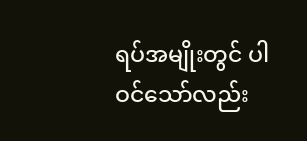ရပ်အမျိုးတွင် ပါဝင်သော်လည်း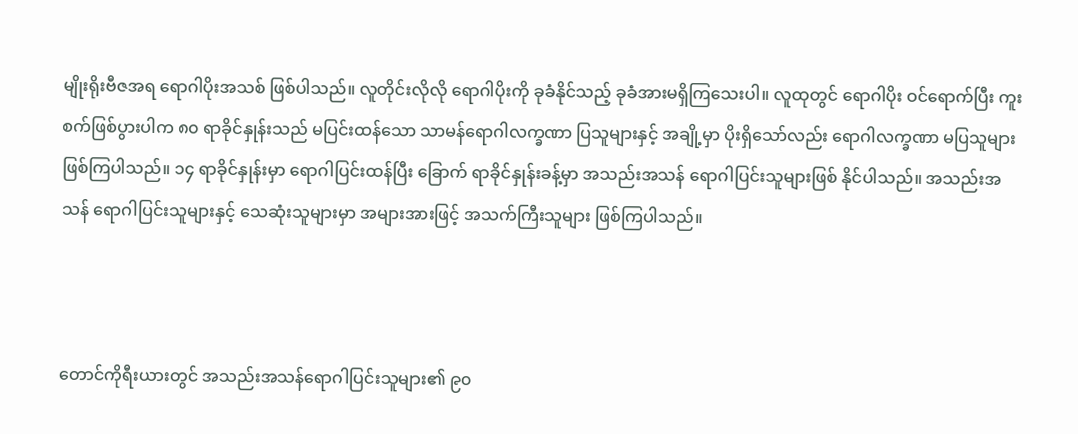မျိုးရိုးဗီဇအရ ရောဂါပိုးအသစ် ဖြစ်ပါသည်။ လူတိုင်းလိုလို ရောဂါပိုးကို ခုခံနိုင်သည့် ခုခံအားမရှိကြသေးပါ။ လူထုတွင် ရောဂါပိုး ဝင်ရောက်ပြီး ကူးစက်ဖြစ်ပွားပါက ၈၀ ရာခိုင်နှုန်းသည် မပြင်းထန်သော သာမန်ရောဂါလက္ခဏာ ပြသူများနှင့် အချို့မှာ ပိုးရှိသော်လည်း ရောဂါလက္ခဏာ မပြသူများ ဖြစ်ကြပါသည်။ ၁၄ ရာခိုင်နှုန်းမှာ ရောဂါပြင်းထန်ပြီး ခြောက် ရာခိုင်နှုန်းခန့်မှာ အသည်းအသန် ရောဂါပြင်းသူများဖြစ် နိုင်ပါသည်။ အသည်းအသန် ရောဂါပြင်းသူများနှင့် သေဆုံးသူများမှာ အများအားဖြင့် အသက်ကြီးသူများ ဖြစ်ကြပါသည်။



တောင်ကိုရီးယားတွင် အသည်းအသန်ရောဂါပြင်းသူများ၏ ၉၀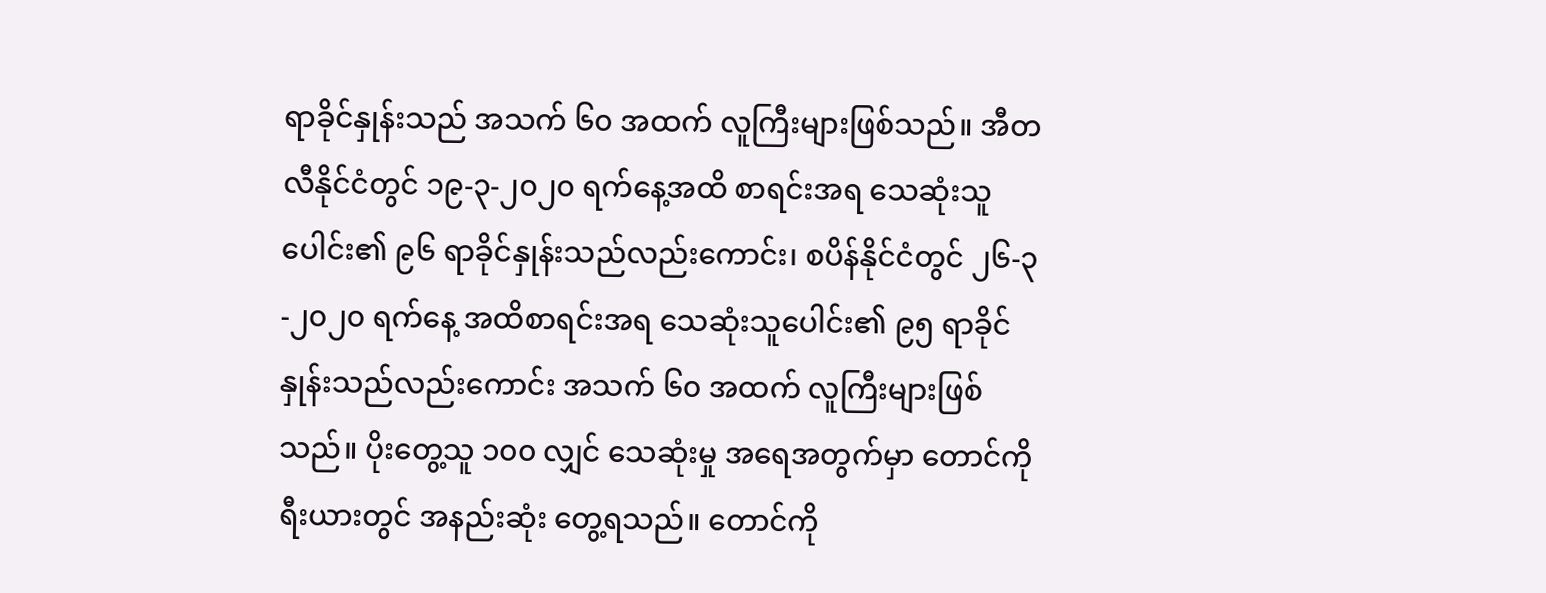ရာခိုင်နှုန်းသည် အသက် ၆၀ အထက် လူကြီးများဖြစ်သည်။ အီတလီနိုင်ငံတွင် ၁၉-၃-၂၀၂၀ ရက်နေ့အထိ စာရင်းအရ သေဆုံးသူပေါင်း၏ ၉၆ ရာခိုင်နှုန်းသည်လည်းကောင်း၊ စပိန်နိုင်ငံတွင် ၂၆-၃-၂၀၂၀ ရက်နေ့ အထိစာရင်းအရ သေဆုံးသူပေါင်း၏ ၉၅ ရာခိုင်နှုန်းသည်လည်းကောင်း အသက် ၆၀ အထက် လူကြီးများဖြစ်သည်။ ပိုးတွေ့သူ ၁၀၀ လျှင် သေဆုံးမှု အရေအတွက်မှာ တောင်ကိုရီးယားတွင် အနည်းဆုံး တွေ့ရသည်။ တောင်ကို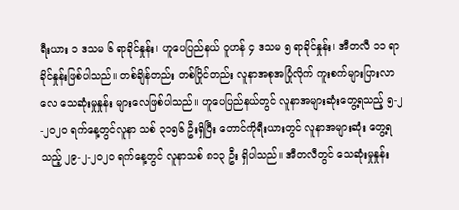ရီးယား ၁ ဒသမ ၆ ရာခိုင်နှုန်း၊ ဟူပေပြည်နယ် ဝူဟန် ၄ ဒသမ ၅ ရာခိုင်နှုန်း၊ အီတလီ ၁၁ ရာခိုင်နှုန်းဖြစ်ပါသည်။ တစ်ချိန်တည်း တစ်ပြိုင်တည်း လူနာအစုအပြုံလိုက် ကူးစက်များပြားလာလေ သေဆုံးမှုနှုန်း များလေဖြစ်ပါသည်။ ဟူပေပြည်နယ်တွင် လူနာအများဆုံးတွေ့ရသည့် ၅-၂-၂၀၂၀ ရက်နေ့တွင်လူနာ သစ် ၃၁၅၆ ဦးရှိပြီး တောင်ကိုရီးယားတွင် လူနာအများဆုံး တွေ့ရသည့် ၂၉-၂-၂၀၂၀ ရက်နေ့တွင် လူနာသစ် ၈၁၃ ဦး ရှိပါသည်။ အီတလီတွင် သေဆုံးမှုနှုန်း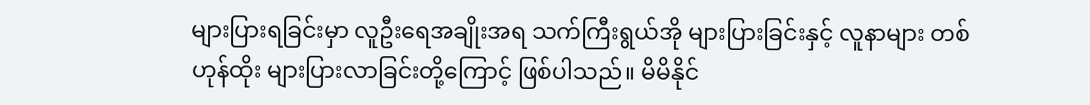များပြားရခြင်းမှာ လူဦးရေအချိုးအရ သက်ကြီးရွယ်အို များပြားခြင်းနှင့် လူနာများ တစ်ဟုန်ထိုး များပြားလာခြင်းတို့ကြောင့် ဖြစ်ပါသည်။ မိမိနိုင်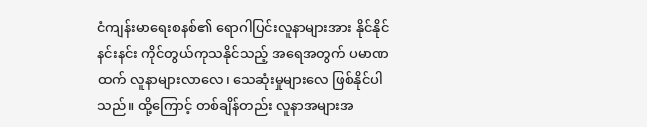ငံကျန်းမာရေးစနစ်၏ ရောဂါပြင်းလူနာများအား နိုင်နိုင်နင်းနင်း ကိုင်တွယ်ကုသနိုင်သည့် အရေအတွက် ပမာဏထက် လူနာများလာလေ၊ သေဆုံးမှုများလေ ဖြစ်နိုင်ပါသည်။ ထို့ကြောင့် တစ်ချိန်တည်း လူနာအများအ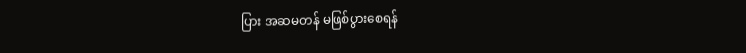ပြား အဆမတန် မဖြစ်ပွားစေရန်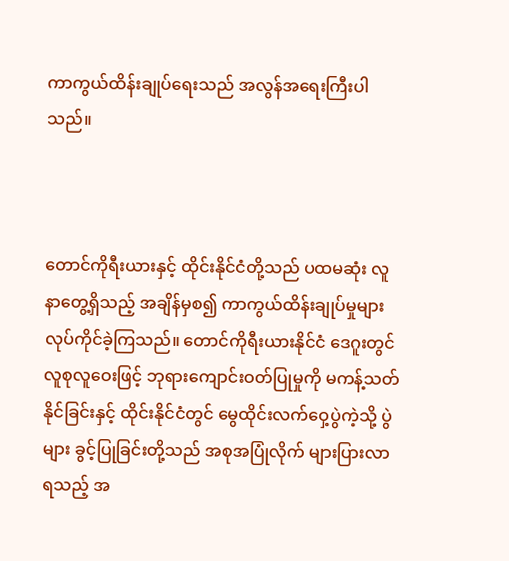ကာကွယ်ထိန်းချုပ်ရေးသည် အလွန်အရေးကြီးပါသည်။



တောင်ကိုရီးယားနှင့် ထိုင်းနိုင်ငံတို့သည် ပထမဆုံး လူနာတွေ့ရှိသည့် အချိန်မှစ၍ ကာကွယ်ထိန်းချုပ်မှုများ လုပ်ကိုင်ခဲ့ကြသည်။ တောင်ကိုရီးယားနိုင်ငံ ဒေဂူးတွင် လူစုလူဝေးဖြင့် ဘုရားကျောင်းဝတ်ပြုမှုကို မကန့်သတ်နိုင်ခြင်းနှင့် ထိုင်းနိုင်ငံတွင် မွေထိုင်းလက်ဝှေ့ပွဲကဲ့သို့ ပွဲများ ခွင့်ပြုခြင်းတို့သည် အစုအပြုံလိုက် များပြားလာရသည့် အ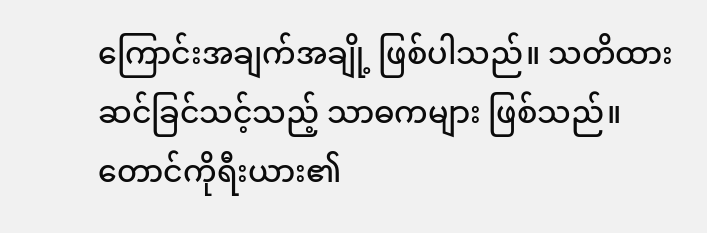ကြောင်းအချက်အချို့ ဖြစ်ပါသည်။ သတိထား ဆင်ခြင်သင့်သည့် သာဓကများ ဖြစ်သည်။ တောင်ကိုရီးယား၏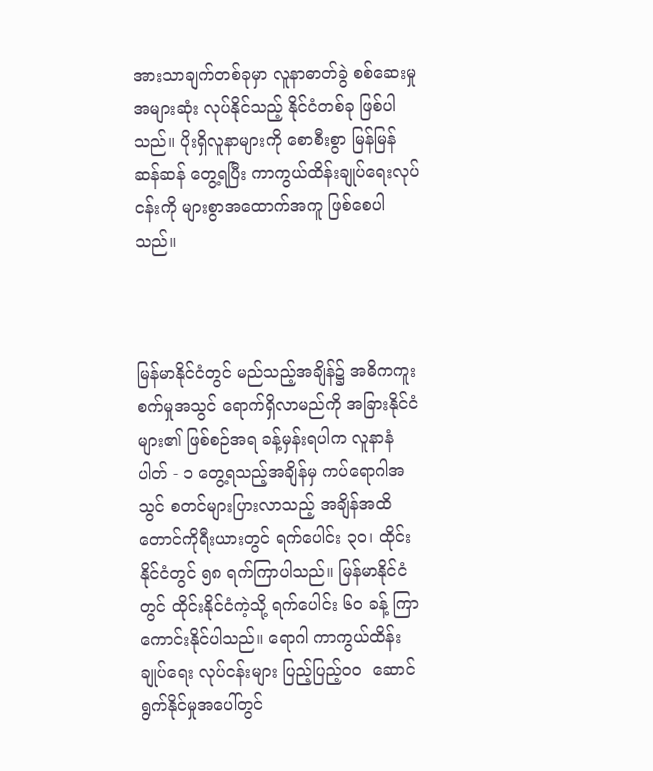အားသာချက်တစ်ခုမှာ လူနာဓာတ်ခွဲ စစ်ဆေးမှုအများဆုံး လုပ်နိုင်သည့် နိုင်ငံတစ်ခု ဖြစ်ပါသည်။ ပိုးရှိလူနာများကို စောစီးစွာ မြန်မြန်ဆန်ဆန် တွေ့ရပြီး ကာကွယ်ထိန်းချုပ်ရေးလုပ်ငန်းကို များစွာအထောက်အကူ ဖြစ်စေပါသည်။



မြန်မာနိုင်ငံတွင် မည်သည့်အချိန်၌ အဓိကကူးစက်မှုအသွင် ရောက်ရှိလာမည်ကို အခြားနိုင်ငံများ၏ ဖြစ်စဉ်အရ ခန့်မှန်းရပါက လူနာနံပါတ် - ၁ တွေ့ရသည့်အချိန်မှ ကပ်ရောဂါအသွင် စတင်များပြားလာသည့် အချိန်အထိ တောင်ကိုရီးယားတွင် ရက်ပေါင်း ၃၀၊ ထိုင်းနိုင်ငံတွင် ၅၈ ရက်ကြာပါသည်။ မြန်မာနိုင်ငံတွင် ထိုင်းနိုင်ငံကဲ့သို့ ရက်ပေါင်း ၆၀ ခန့် ကြာကောင်းနိုင်ပါသည်။ ရောဂါ ကာကွယ်ထိန်းချုပ်ရေး လုပ်ငန်းများ ပြည့်ပြည့်ဝဝ  ဆောင်ရွက်နိုင်မှုအပေါ်တွင်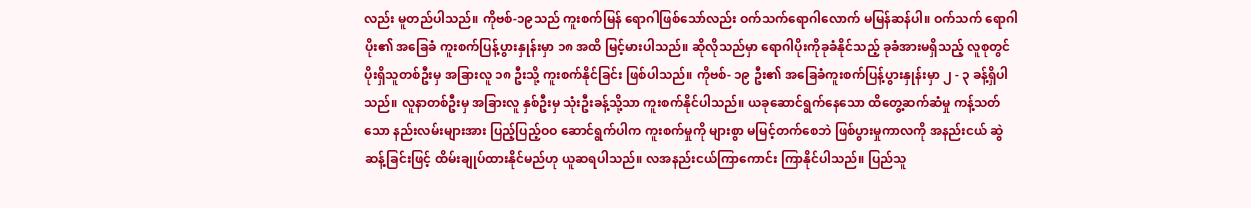လည်း မူတည်ပါသည်။ ကိုဗစ်-၁၉သည် ကူးစက်မြန် ရောဂါဖြစ်သော်လည်း ဝက်သက်ရောဂါလောက် မမြန်ဆန်ပါ။ ဝက်သက် ရောဂါပိုး၏ အခြေခံ ကူးစက်ပြန့်ပွားနှုန်းမှာ ၁၈ အထိ မြင့်မားပါသည်။ ဆိုလိုသည်မှာ ရောဂါပိုးကိုခုခံနိုင်သည့် ခုခံအားမရှိသည့် လူစုတွင် ပိုးရှိသူတစ်ဦးမှ အခြားလူ ၁၈ ဦးသို့ ကူးစက်နိုင်ခြင်း ဖြစ်ပါသည်။ ကိုဗစ်- ၁၉ ဦး၏ အခြေခံကူးစက်ပြန့်ပွားနှုန်းမှာ ၂ - ၃ ခန့်ရှိပါသည်။ လူနာတစ်ဦးမှ အခြားလူ နှစ်ဦးမှ သုံးဦးခန့်သို့သာ ကူးစက်နိုင်ပါသည်။ ယခုဆောင်ရွက်နေသော ထိတွေ့ဆက်ဆံမှု ကန့်သတ်သော နည်းလမ်းများအား ပြည့်ပြည့်ဝဝ ဆောင်ရွက်ပါက ကူးစက်မှုကို များစွာ မမြင့်တက်စေဘဲ ဖြစ်ပွားမှုကာလကို အနည်းငယ် ဆွဲဆန့်ခြင်းဖြင့် ထိမ်းချုပ်ထားနိုင်မည်ဟု ယူဆရပါသည်။ လအနည်းငယ်ကြာကောင်း ကြာနိုင်ပါသည်။ ပြည်သူ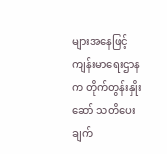များအနေဖြင့် ကျန်းမာရေးဌာနက တိုက်တွန်းနှိုးဆော် သတိပေးချက်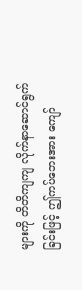များကို တိတိကျကျ လိုက်နာဆောင်ရွက်ခြင်းဖြင့် ဤကပ်ဘေးအား ကျော်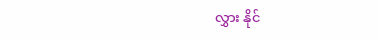လွှား နိုင်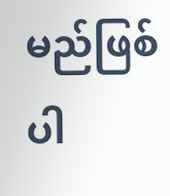မည်ဖြစ်ပါ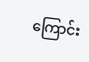ကြောင်း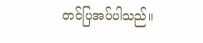တင်ပြအပ်ပါသည်။